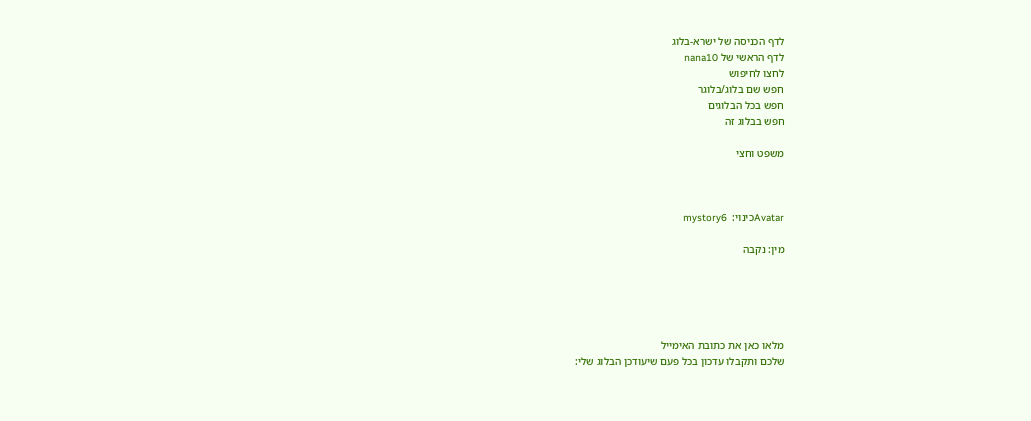לדף הכניסה של ישרא-בלוג
לדף הראשי של nana10
לחצו לחיפוש
חפש שם בלוג/בלוגר
חפש בכל הבלוגים
חפש בבלוג זה

משפט וחצי



Avatarכינוי:  mystory6

מין: נקבה





מלאו כאן את כתובת האימייל
שלכם ותקבלו עדכון בכל פעם שיעודכן הבלוג שלי: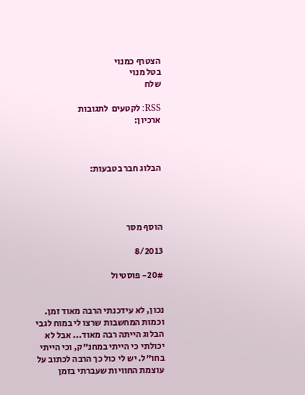הצטרף כמנוי
בטל מנוי
שלח

RSS: לקטעים  לתגובות
ארכיון:



הבלוג חבר בטבעות:




הוסף מסר

8/2013

20#- פוסטיול


נכון, לא עידכנתי הרבה מאוד זמן. וכמות המחשבות שרצו לי במוח לגבי הבלוג הייתה רבה מאוד... אבל לא יכולתי כי הייתי במחנ"ק, וכי הייתי בחו"ל. יש לי כול כך הרבה לכתוב על עוצמת החוויות שעברתי בזמן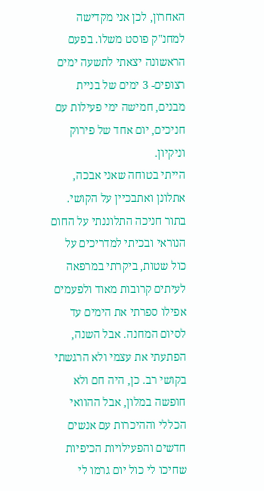האחרון, לכן אני מקדישה למחנ"ק פוסט משלו. בפעם הראשונה יצאתי לתשעה ימים רצופים- 3 ימים של בניית מבנים, חמישה ימי פעילות עם חניכים, יום אחד של פירוק וניקיון.
הייתי בטוחה שאני אבכה, אתלונן ואתבכיין על הקושי. בתור חניכה התלוננתי על החום הנוראי ובכיתי למדריכים על כול שטות, ביקרתי במרפאה לעיתים קרובות מאוד ולפעמים אפילו ספרתי את הימים עד לסיום המחנה. אבל השנה, הפתעתי את עצמי ולא הרגשתי בקושי רב. כן, היה חם ולא חופשה במלון, אבל ההוואי הכללי וההיכרות עם אנשים חדשים והפעילויות הכיפיות שחיכו לי כול יום גרמו לי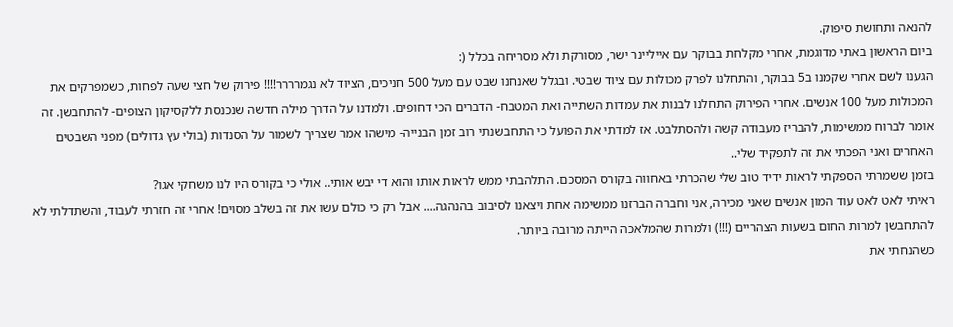להנאה ותחושת סיפוק.
ביום הראשון באתי מדוגמת, אחרי מקלחת בבוקר עם אייליינר ישר, מסורקת ולא מסריחה בכלל (:
הגענו לשם אחרי שקמנו ב5 בבוקר, והתחלנו לפרק מכולות עם ציוד שבטי. ובגלל שאנחנו שבט עם מעל 500 חניכים, הציוד לא נגמרררר!!!! פירוק של חצי שעה לפחות, כשמפרקים את המכולות מעל 100 אנשים. אחרי הפירוק התחלנו לבנות את עמדות השתייה ואת המטבח- הדברים הכי דחופים. ולמדנו על הדרך מילה חדשה שנכנסת ללקסיקון הצופים- להתחבשן. זה אומר לברוח ממשימות, להבריז מעבודה קשה ולהסתלבט. אז למדתי את הפועל כי התחבשנתי רוב זמן הבנייה- מישהו אמר שצריך לשמור על הסנדות (בולי עץ גדולים) מפני השבטים האחרים ואני הפכתי את זה לתפקיד שלי..
בזמן ששמרתי הספקתי לראות ידיד טוב שלי שהכרתי באחווה בקורס המסכם. התלהבתי ממש לראות אותו והוא די יבש אותי.. אולי כי בקורס היו לנו משחקי אגו?
ראיתי לאט לאט עוד המון אנשים שאני מכירה, אני וחברה הברזנו ממשימה אחת ויצאנו לסיבוב בהנהגה.... אבל רק כי כולם עשו את זה בשלב מסוים! אחרי זה חזרתי לעבוד, והשתדלתי לא להתחבשן למרות החום בשעות הצהריים (!!!) ולמרות שהמלאכה הייתה מרובה ביותר.
כשהנחתי את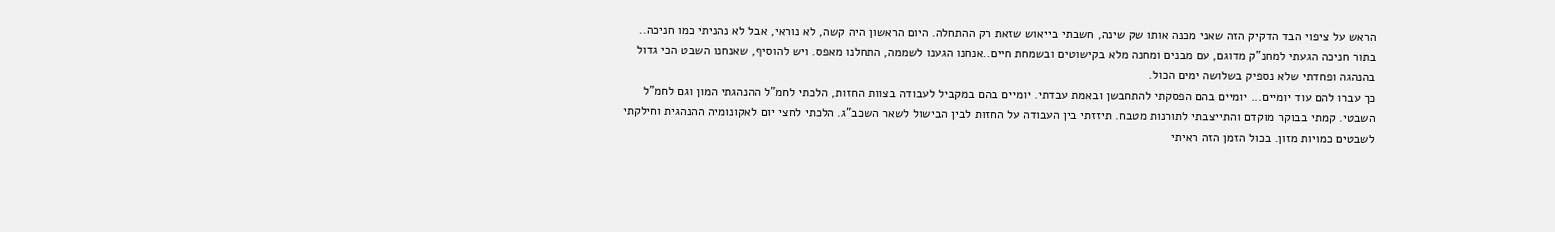הראש על ציפוי הבד הדקיק הזה שאני מכנה אותו שק שינה, חשבתי בייאוש שזאת רק ההתחלה. היום הראשון היה קשה, לא נוראי, אבל לא נהניתי כמו חניכה.. בתור חניכה הגעתי למחנ"ק מדוגם, עם מבנים ומחנה מלא בקישוטים ובשמחת חיים..אנחנו הגענו לשממה, התחלנו מאפס. ויש להוסיף, שאנחנו השבט הכי גדול בהנהגה ופחדתי שלא נספיק בשלושה ימים הכול.
כך עברו להם עוד יומיים... יומיים בהם הפסקתי להתחבשן ובאמת עבדתי. יומיים בהם במקביל לעבודה בצוות החזות, הלכתי לחמ"ל ההנהגתי המון וגם לחמ"ל השבטי. קמתי בבוקר מוקדם והתייצבתי לתורנות מטבח. תיזזתי בין העבודה על החזות לבין הבישול לשאר השכב"ג. הלכתי לחצי יום לאקונומיה ההנהגית וחילקתי לשבטים כמויות מזון. בכול הזמן הזה ראיתי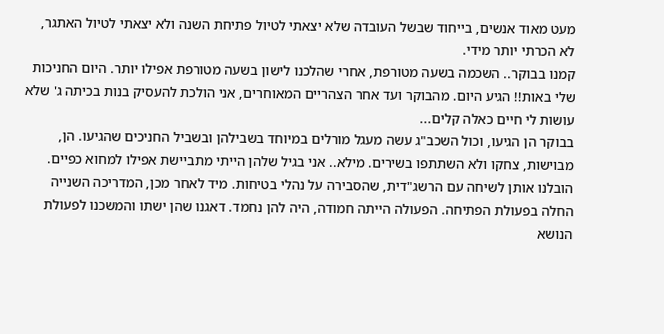מעט מאוד אנשים, בייחוד שבשל העובדה שלא יצאתי לטיול פתיחת השנה ולא יצאתי לטיול האתגר, לא הכרתי יותר מידי.
קמנו בבוקר.. השכמה בשעה מטורפת, אחרי שהלכנו לישון בשעה מטורפת אפילו יותר. היום החניכות שלי באות!! הגיע היום. מהבוקר ועד אחר הצהריים המאוחרים, אני הולכת להעסיק בנות בכיתה ג' שלא עושות לי חיים כאלה קלים...
בבוקר הן הגיעו, וכול השכב"ג עשה מעגל מורלים במיוחד בשבילהן ובשביל החניכים שהגיעו. הן, מבוישות, צחקו ולא השתתפו בשירים. מילא.. אני בגיל שלהן הייתי מתביישת אפילו למחוא כפיים.
הובלנו אותן לשיחה עם הרשג"דית, שהסבירה על נהלי בטיחות. מיד לאחר מכן, המדריכה השנייה החלה בפעולת הפתיחה. הפעולה הייתה חמודה, היה להן נחמד. דאגנו שהן ישתו והמשכנו לפעולת הנושא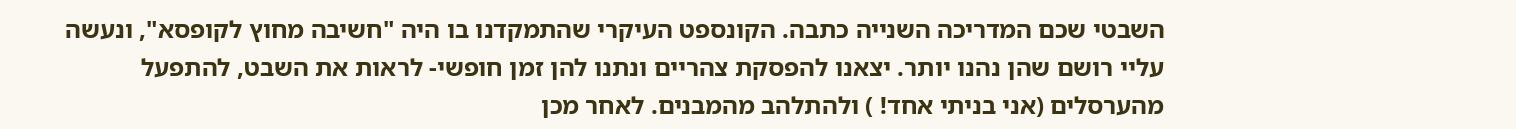השבטי שכם המדריכה השנייה כתבה. הקונספט העיקרי שהתמקדנו בו היה "חשיבה מחוץ לקופסא", ונעשה עליי רושם שהן נהנו יותר. יצאנו להפסקת צהריים ונתנו להן זמן חופשי- לראות את השבט, להתפעל מהערסלים (אני בניתי אחד! ) ולהתלהב מהמבנים. לאחר מכן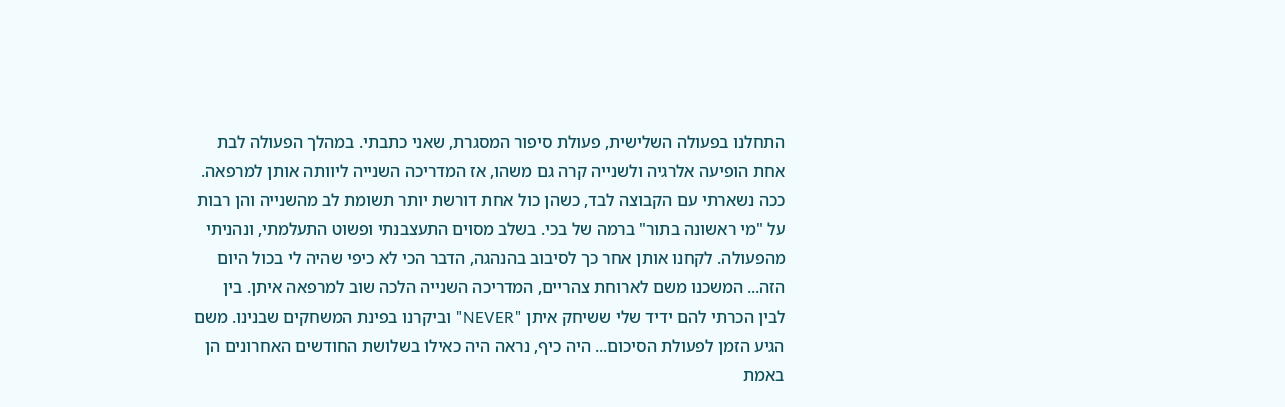התחלנו בפעולה השלישית, פעולת סיפור המסגרת, שאני כתבתי. במהלך הפעולה לבת אחת הופיעה אלרגיה ולשנייה קרה גם משהו, אז המדריכה השנייה ליוותה אותן למרפאה. ככה נשארתי עם הקבוצה לבד, כשהן כול אחת דורשת יותר תשומת לב מהשנייה והן רבות על "מי ראשונה בתור" ברמה של בכי. בשלב מסוים התעצבנתי ופשוט התעלמתי, ונהניתי מהפעולה. לקחנו אותן אחר כך לסיבוב בהנהגה, הדבר הכי לא כיפי שהיה לי בכול היום הזה... המשכנו משם לארוחת צהריים, המדריכה השנייה הלכה שוב למרפאה איתן. בין לבין הכרתי להם ידיד שלי ששיחק איתן "NEVER" וביקרנו בפינת המשחקים שבנינו. משם הגיע הזמן לפעולת הסיכום... היה כיף, נראה היה כאילו בשלושת החודשים האחרונים הן באמת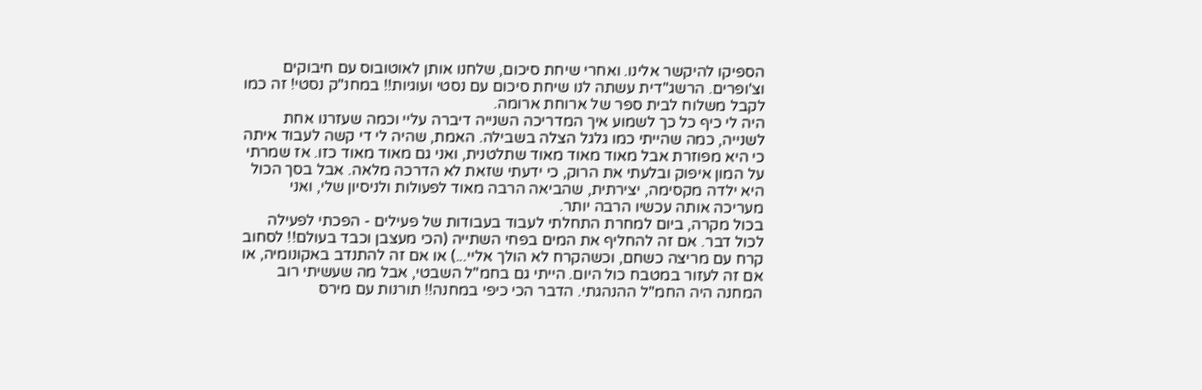הספיקו להיקשר אלינו. ואחרי שיחת סיכום, שלחנו אותן לאוטובוס עם חיבוקים וצ'ופרים. הרשג"דית עשתה לנו שיחת סיכום עם נסטי ועוגיות!! במחנ"ק נסטי! זה כמו לקבל משלוח לבית ספר של ארוחת ארומה.
היה לי כיף כל כך לשמוע איך המדריכה השנייה דיברה עליי וכמה שעזרנו אחת לשנייה, כמה שהייתי כמו גלגל הצלה בשבילה. האמת, שהיה לי די קשה לעבוד איתה כי היא מפוזרת אבל מאוד מאוד מאוד שתלטנית, ואני גם מאוד מאוד כזו. אז שמרתי על המון איפוק ובלעתי את הרוק, כי ידעתי שזאת לא הדרכה מלאה. אבל בסך הכול היא ילדה מקסימה, יצירתית, שהביאה הרבה מאוד לפעולות ולניסיון שלי, ואני מעריכה אותה עכשיו הרבה יותר.
בכול מקרה, ביום למחרת התחלתי לעבוד בעבודות של פעילים - הפכתי לפעילה לכול דבר. אם זה להחליף את המים בפחי השתייה (הכי מעצבן וכבד בעולם!! לסחוב קרח עם מריצה כשחם, וכשהקרח לא הולך אליי...) או אם זה להתנדב באקונומיה, או אם זה לעזור במטבח כול היום. הייתי גם בחמ"ל השבטי, אבל מה שעשיתי רוב המחנה היה החמ"ל ההנהגתי. הדבר הכי כיפי במחנה!! תורנות עם מירס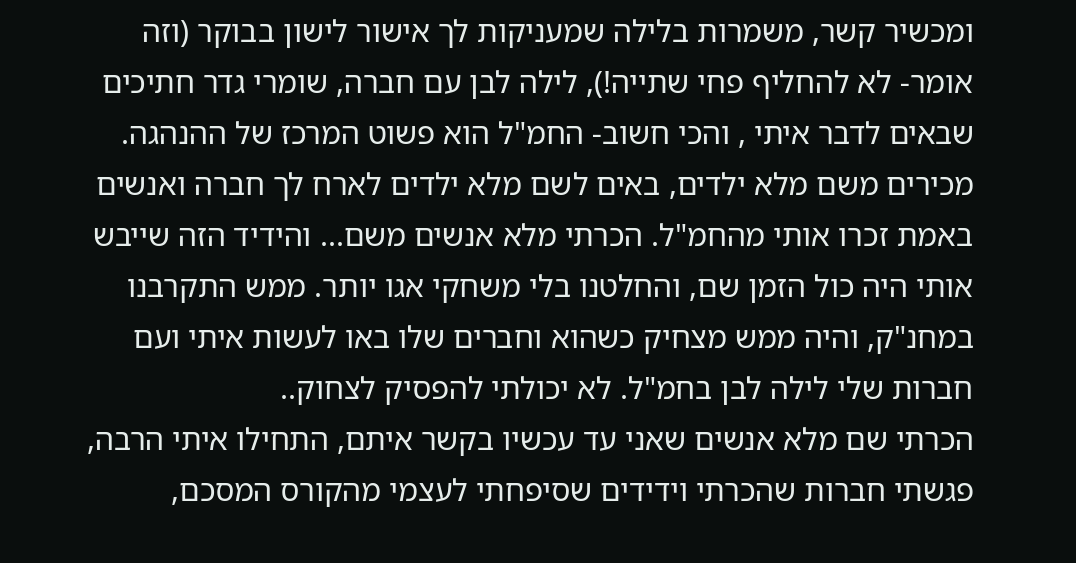ומכשיר קשר, משמרות בלילה שמעניקות לך אישור לישון בבוקר (וזה אומר- לא להחליף פחי שתייה!), לילה לבן עם חברה, שומרי גדר חתיכים שבאים לדבר איתי , והכי חשוב- החמ"ל הוא פשוט המרכז של ההנהגה. מכירים משם מלא ילדים, באים לשם מלא ילדים לארח לך חברה ואנשים באמת זכרו אותי מהחמ"ל. הכרתי מלא אנשים משם... והידיד הזה שייבש אותי היה כול הזמן שם, והחלטנו בלי משחקי אגו יותר. ממש התקרבנו במחנ"ק, והיה ממש מצחיק כשהוא וחברים שלו באו לעשות איתי ועם חברות שלי לילה לבן בחמ"ל. לא יכולתי להפסיק לצחוק..
הכרתי שם מלא אנשים שאני עד עכשיו בקשר איתם, התחילו איתי הרבה, פגשתי חברות שהכרתי וידידים שסיפחתי לעצמי מהקורס המסכם,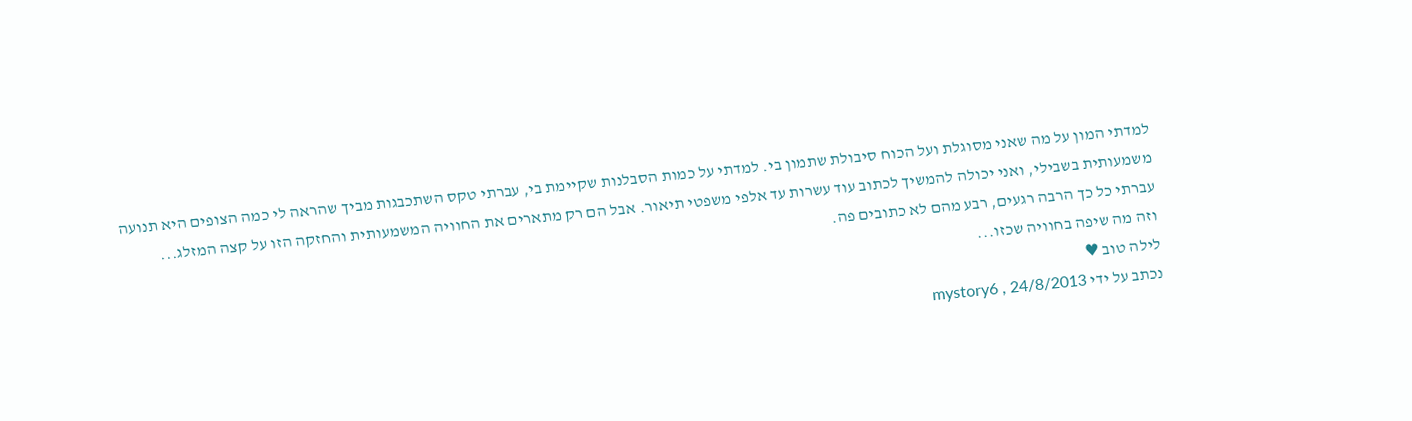למדתי המון על מה שאני מסוגלת ועל הכוח סיבולת שתמון בי. למדתי על כמות הסבלנות שקיימת בי, עברתי טקס השתכבגות מביך שהראה לי כמה הצופים היא תנועה משמעותית בשבילי, ואני יכולה להמשיך לכתוב עוד עשרות עד אלפי משפטי תיאור. אבל הם רק מתארים את החוויה המשמעותית והחזקה הזו על קצה המזלג...
עברתי כל כך הרבה רגעים, רבע מהם לא כתובים פה.
וזה מה שיפה בחוויה שכזו...
לילה טוב ♥
נכתב על ידי mystory6 , 24/8/2013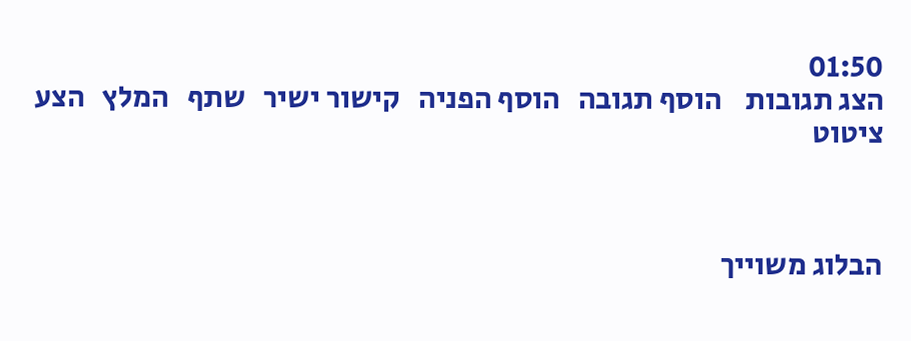01:50
הצג תגובות    הוסף תגובה   הוסף הפניה   קישור ישיר   שתף   המלץ   הצע ציטוט



הבלוג משוייך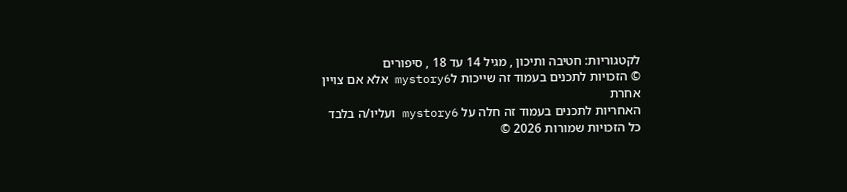לקטגוריות: חטיבה ותיכון , מגיל 14 עד 18 , סיפורים
© הזכויות לתכנים בעמוד זה שייכות לmystory6 אלא אם צויין אחרת
האחריות לתכנים בעמוד זה חלה על mystory6 ועליו/ה בלבד
כל הזכויות שמורות 2026 ©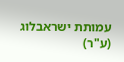עמותת ישראבלוג (ע"ר)